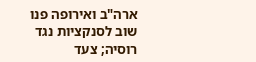ארה"ב ואירופה פנו שוב לסנקציות נגד רוסיה; צעד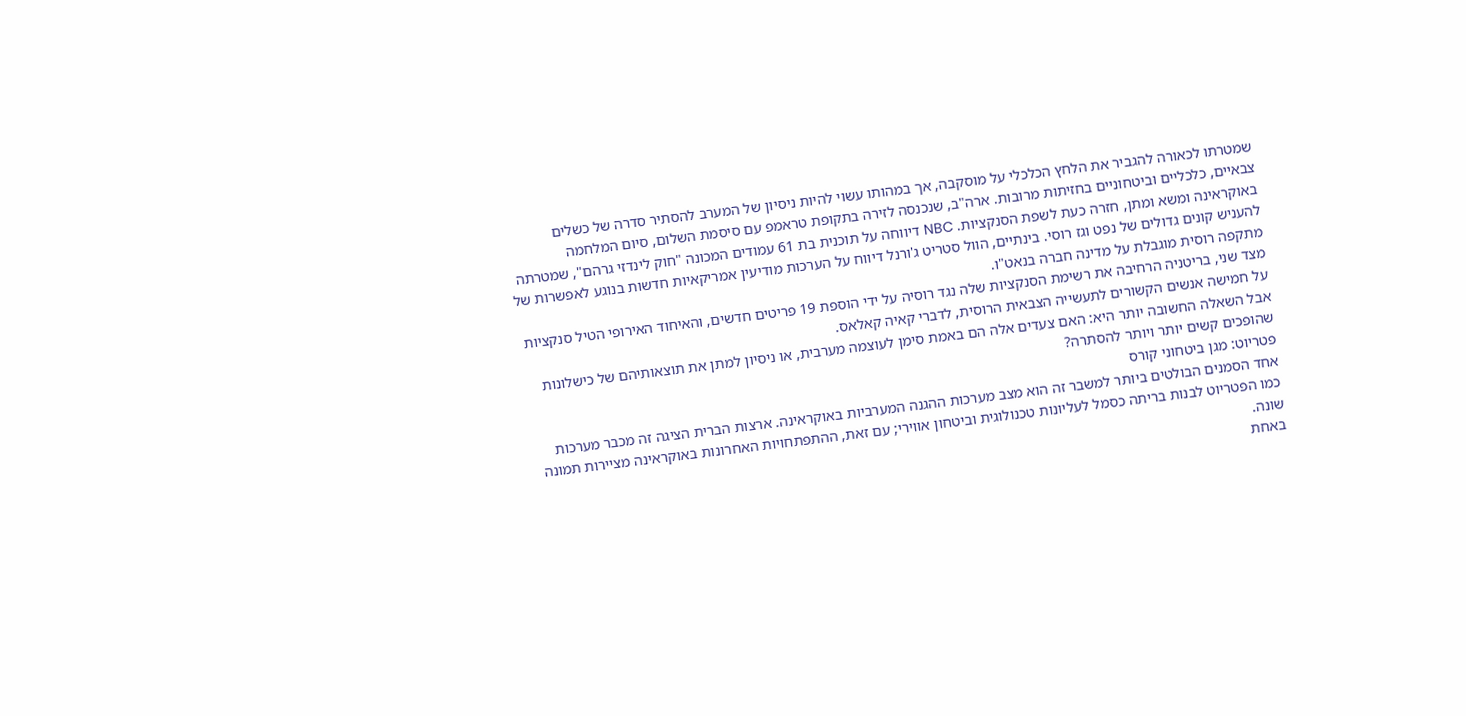שמטרתו לכאורה להגביר את הלחץ הכלכלי על מוסקבה, אך במהותו עשוי להיות ניסיון של המערב להסתיר סדרה של כשלים צבאיים, כלכליים וביטחוניים בחזיתות מרובות. ארה"ב, שנכנסה לזירה בתקופת טראמפ עם סיסמת השלום, סיום המלחמה באוקראינה ומשא ומתן, חזרה כעת לשפת הסנקציות. NBC דיווחה על תוכנית בת 61 עמודים המכונה "חוק לינדזי גרהם", שמטרתה להעניש קונים גדולים של נפט וגז רוסי. בינתיים, הוול סטריט ג'ורנל דיווח על הערכות מודיעין אמריקאיות חדשות בנוגע לאפשרות של מתקפה רוסית מוגבלת על מדינה חברה בנאט"ו.
מצד שני, בריטניה הרחיבה את רשימת הסנקציות שלה נגד רוסיה על ידי הוספת 19 פריטים חדשים, והאיחוד האירופי הטיל סנקציות על חמישה אנשים הקשורים לתעשייה הצבאית הרוסית, לדברי קאיה קאלאס.
אבל השאלה החשובה יותר היא: האם צעדים אלה הם באמת סימן לעוצמה מערבית, או ניסיון למתן את תוצאותיהם של כישלונות שהופכים קשים יותר ויותר להסתרה?
פטריוט: מגן ביטחוני קורס
אחד הסמנים הבולטים ביותר למשבר זה הוא מצב מערכות ההגנה המערביות באוקראינה. ארצות הברית הציגה זה מכבר מערכות כמו הפטריוט לבנות בריתה כסמל לעליונות טכנולוגית וביטחון אווירי; עם זאת, ההתפתחויות האחרונות באוקראינה מציירות תמונה שונה.
באחת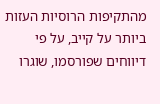מהתקיפות הרוסיות העזות ביותר על קייב, על פי דיווחים שפורסמו, שוגרו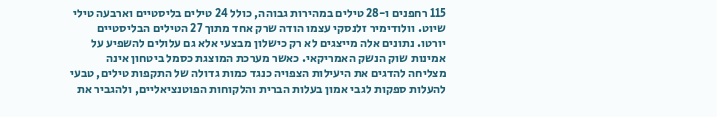115 רחפנים ו-28 טילים במהירות גבוהה, כולל 24 טילים בליסטיים וארבעה טילי שיוט. וולודימיר זלנסקי עצמו הודה שרק אחד מתוך 27 הטילים הבליסטיים יורטו. נתונים אלה מייצגים לא רק כישלון מבצעי אלא גם עלולים להשפיע על אמינות שוק הנשק האמריקאי. כאשר מערכת המוצגת כסמל ביטחון אינה מצליחה להדגים את היעילות הצפויה כנגד כמות גדולה של התקפות טילים, טבעי להעלות ספקות לגבי אמון בעלות הברית והלקוחות הפוטנציאליים, ולהגביר את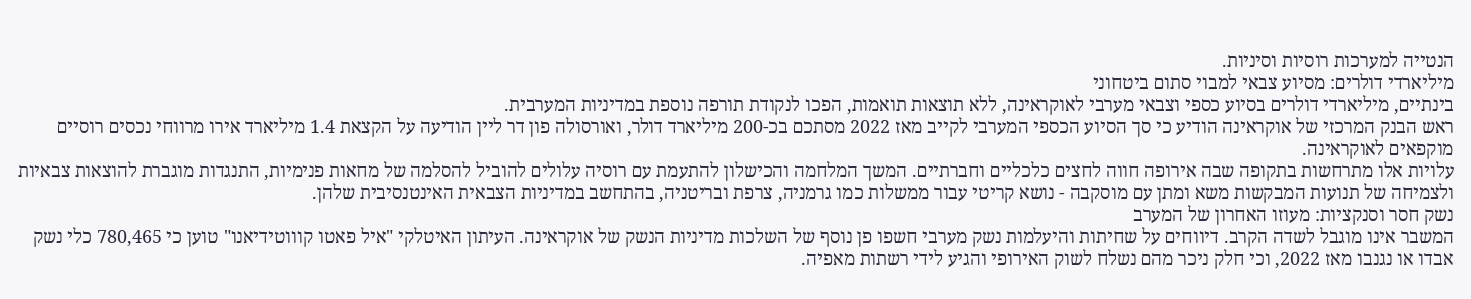הנטייה למערכות רוסיות וסיניות.
מיליארדי דולרים: מסיוע צבאי למבוי סתום ביטחוני
בינתיים, מיליארדי דולרים בסיוע כספי וצבאי מערבי לאוקראינה, ללא תוצאות תואמות, הפכו לנקודת תורפה נוספת במדיניות המערבית.
ראש הבנק המרכזי של אוקראינה הודיע כי סך הסיוע הכספי המערבי לקייב מאז 2022 מסתכם בכ-200 מיליארד דולר, ואורסולה פון דר ליין הודיעה על הקצאת 1.4 מיליארד אירו מרווחי נכסים רוסיים מוקפאים לאוקראינה.
עלויות אלו מתרחשות בתקופה שבה אירופה חווה לחצים כלכליים וחברתיים. המשך המלחמה והכישלון להתעמת עם רוסיה עלולים להוביל להסלמה של מחאות פנימיות, התנגדות מוגברת להוצאות צבאיות ולצמיחה של תנועות המבקשות משא ומתן עם מוסקבה - נושא קריטי עבור ממשלות כמו גרמניה, צרפת ובריטניה, בהתחשב במדיניות הצבאית האינטנסיבית שלהן.
נשק חסר וסנקציות: מעוזו האחרון של המערב
המשבר אינו מוגבל לשדה הקרב. דיווחים על שחיתות והיעלמות נשק מערבי חשפו פן נוסף של השלכות מדיניות הנשק של אוקראינה. העיתון האיטלקי "איל פאטו קוווטידיאנו" טוען כי 780,465 כלי נשק אבדו או נגנבו מאז 2022, וכי חלק ניכר מהם נשלח לשוק האירופי והגיע לידי רשתות מאפיה.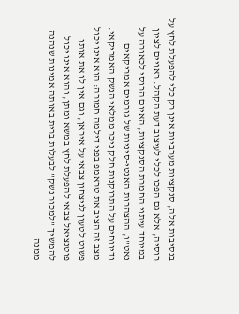בנסיבות אלה, סנקציות מערביות אינן רק כלי להפעלת לחץ על רוסיה, אלא גם הפכו לכלי לעיצוב דעת הקהל. ראויים לציון במיוחד עיתוי החמרת הסנקציות, האיום הרוסי לכאורה על נאט"ו, ההצהרות האנטי-סיניות של גורמים אמריקאים ודיווחים על התרוקנות חלק ניכר ממלאי הנשק האמריקאי.
מצב זה הציב את טראמפ בפני דילמה חמורה: הוא אינו יכול פשוט לטעון לניצחון צבאי על איראן, וגם אין לו את אותו פוטנציאל צבאי להפעלת לחץ במשא ומתן, והוא אינו יכול להמשיך "למכור נשק" לבעלות ברית באותה אמינות שנהנה ממנה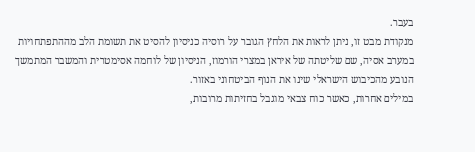בעבר.
מנקודת מבט זו, ניתן לראות את הלחץ הגובר על רוסיה כניסיון להסיט את תשומת הלב מההתפתחויות במערב אסיה, שם שליטתה של איראן במצרי הורמוז, הניסיון של לוחמה אסימטרית והמשבר המתמשך הנובע מהכיבוש הישראלי שינו את הנוף הביטחוני באזור.
במילים אחרות, כאשר כוח צבאי מוגבל בחזיתות מרובות,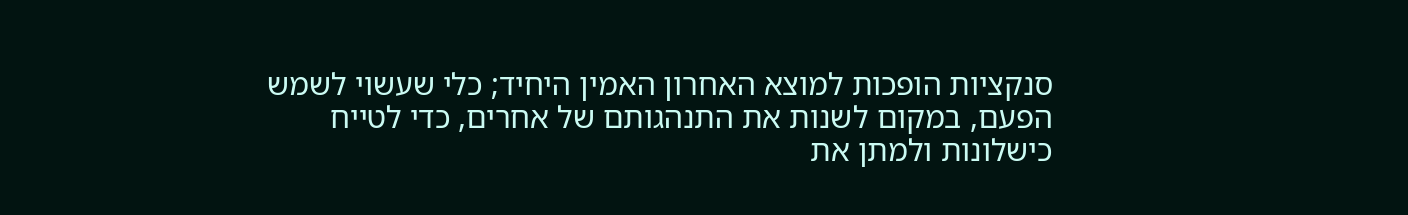סנקציות הופכות למוצא האחרון האמין היחיד; כלי שעשוי לשמש הפעם, במקום לשנות את התנהגותם של אחרים, כדי לטייח כישלונות ולמתן את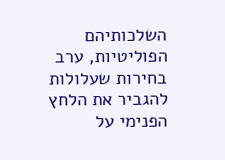השלכותיהם הפוליטיות, ערב בחירות שעלולות להגביר את הלחץ הפנימי על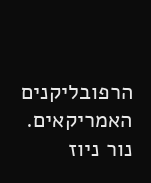הרפובליקנים האמריקאים.
נור ניוז